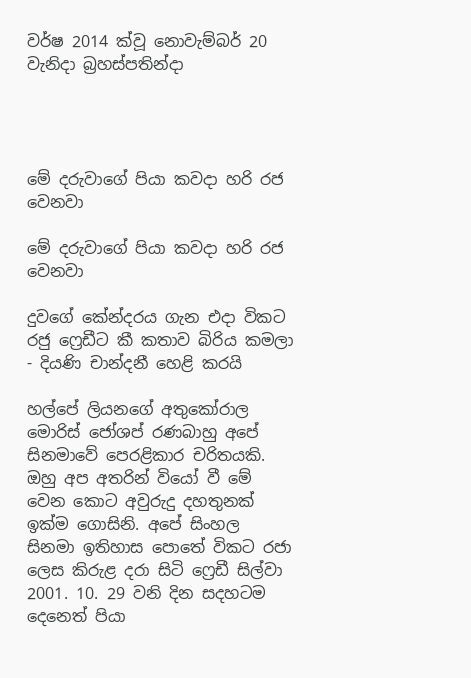වර්ෂ 2014 ක්වූ නොවැම්බර් 20 වැනිදා බ්‍රහස්පතින්දා




මේ දරුවාගේ පියා කවදා හරි රජ වෙනවා

මේ දරුවාගේ පියා කවදා හරි රජ වෙනවා

දුවගේ කේන්දරය ගැන එදා විකට රජු ෆ්‍රෙඩීට කී කතාව බිරිය කමලා - දියණි චාන්දනී හෙළි කරයි

හල්පේ ලියනගේ අතුකෝරාල මොරිස් ජෝශප් රණබාහු අපේ සිනමාවේ පෙරළිකාර චරිතයකි. ඔහු අප අතරින් වියෝ වී මේ වෙන කොට අවුරුදු දහතුනක් ඉක්ම ගොසිනි. අපේ සිංහල සිනමා ඉතිහාස පොතේ විකට රජා ලෙස කිරුළ දරා සිටි ෆ්‍රෙඩී සිල්වා 2001. 10. 29 වනි දින සදහටම දෙනෙත් පියා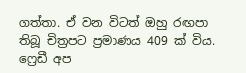ගත්තා. ඒ වන විටත් ඔහු රඟපා තිබූ චිත්‍රපට ප්‍රමාණය 409 ක් විය. ෆ්‍රෙඩී අප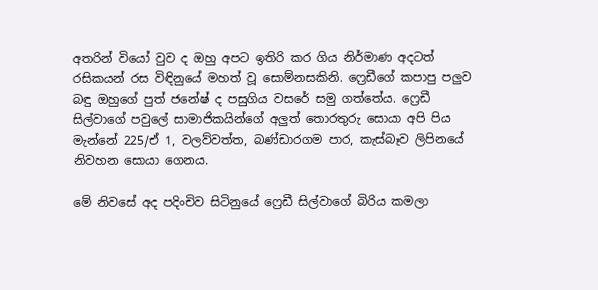අතරින් වියෝ වුව ද ඔහු අපට ඉතිරි කර ගිය නිර්මාණ අදටත් රසිකයන් රස විඳිනුයේ මහත් වූ සොම්නසකිනි. ෆ්‍රෙඩීගේ කපාපු පලුව බඳු ඔහුගේ පුත් ජනේෂ් ද පසුගිය වසරේ සමු ගත්තේය. ෆ්‍රෙඩී සිල්වාගේ පවුලේ සාමාජිකයින්ගේ අලුත් තොරතුරු සොයා අපි පිය මැන්නේ 225/ඒ 1, වලව්වත්ත, බණ්ඩාරගම පාර, කැස්බෑව ලිපිනයේ නිවහන සොයා ගෙනය.

මේ නිවසේ අද පදිංචිව සිටිනුයේ ෆ්‍රෙඩී සිල්වාගේ බිරිය කමලා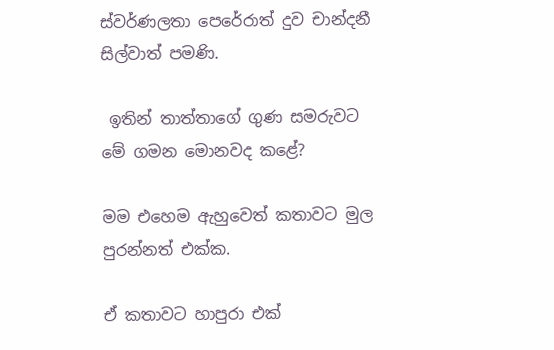ස්වර්ණලතා පෙරේරාත් දුව චාන්දනී සිල්වාත් පමණි.

 ඉතින් තාත්තාගේ ගුණ සමරුවට මේ ගමන මොනවද කළේ?

මම එහෙම ඇහුවෙත් කතාවට මුල පුරන්නත් එක්ක.

ඒ කතාවට හාපුරා එක්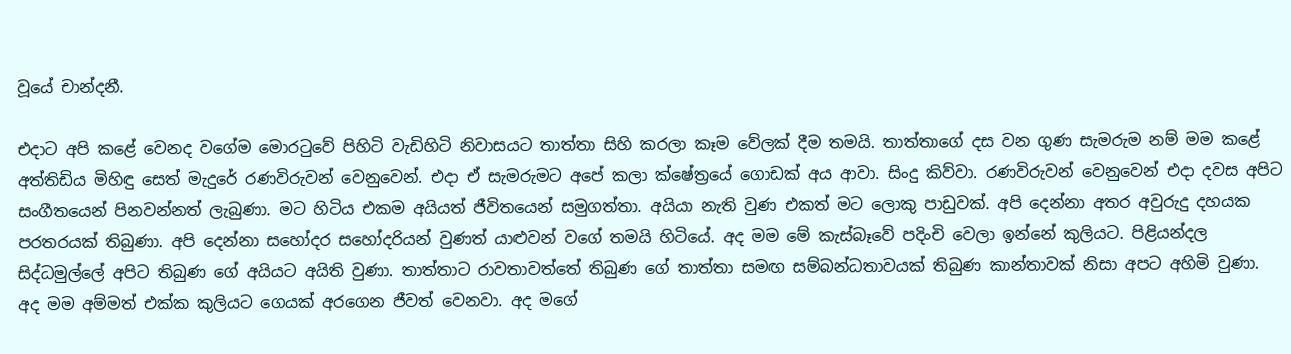වූයේ චාන්දනී.

එදාට අපි කළේ වෙනද වගේම මොරටුවේ පිහිටි වැඩිහිටි නිවාසයට තාත්තා සිහි කරලා කෑම වේලක් දීම තමයි. තාත්තාගේ දස වන ගුණ සැමරුම නම් මම කළේ අත්තිඩිය මිහිඳු සෙත් මැදුරේ රණවිරුවන් වෙනුවෙන්. එදා ඒ සැමරුමට අපේ කලා ක්ෂේත්‍රයේ ගොඩක් අය ආවා. සිංදු කිව්වා. රණවිරුවන් වෙනුවෙන් එදා දවස අපිට සංගීතයෙන් පිනවන්නත් ලැබුණා. මට හිටිය එකම අයියත් ජීවිතයෙන් සමුගත්තා. අයියා නැති වුණ එකත් මට ලොකු පාඩුවක්. අපි දෙන්නා අතර අවුරුදු දහයක පරතරයක් තිබුණා. අපි දෙන්නා සහෝදර සහෝදරියන් වුණත් යාළුවන් වගේ තමයි හිටියේ. අද මම මේ කැස්බෑවේ පදිංචි වෙලා ඉන්නේ කුලියට. පිළියන්දල සිද්ධමුල්ලේ අපිට තිබුණ ගේ අයියට අයිති වුණා. තාත්තාට රාවතාවත්තේ තිබුණ ගේ තාත්තා සමඟ සම්බන්ධතාවයක් තිබුණ කාන්තාවක් නිසා අපට අහිමි වුණා. අද මම අම්මත් එක්ක කුලියට ගෙයක් අරගෙන ජීවත් වෙනවා. අද මගේ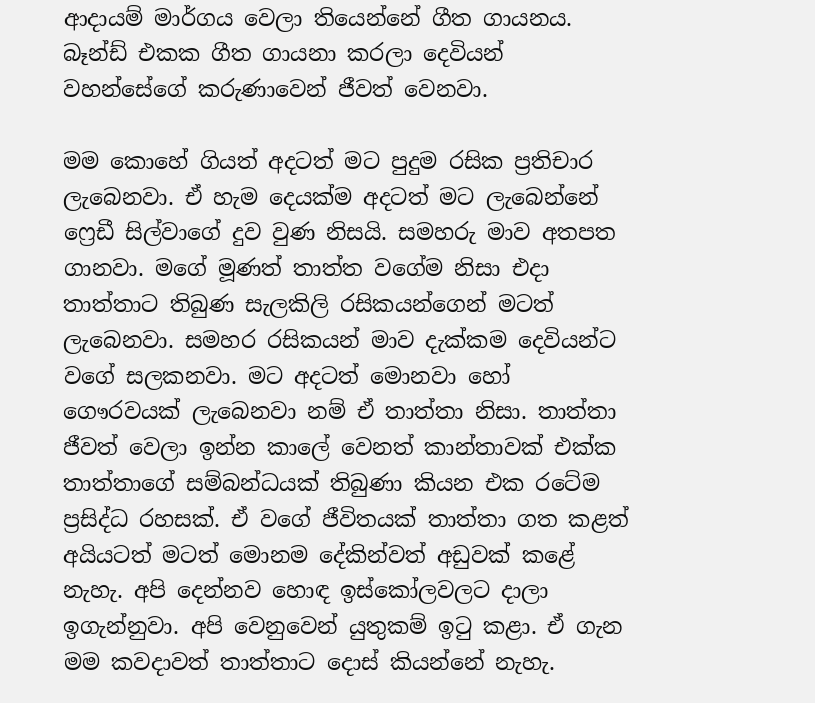ආදායම් මාර්ගය වෙලා තියෙන්නේ ගීත ගායනය. බෑන්ඩ් එකක ගීත ගායනා කරලා දෙවියන් වහන්සේගේ කරුණාවෙන් ජීවත් වෙනවා.

මම කොහේ ගියත් අදටත් මට පුදුම රසික ප්‍රතිචාර ලැබෙනවා. ඒ හැම දෙයක්ම අදටත් මට ලැබෙන්නේ ෆ්‍රෙඩී සිල්වාගේ දුව වුණ නිසයි. සමහරු මාව අතපත ගානවා. මගේ මූණත් තාත්ත වගේම නිසා එදා තාත්තාට තිබුණ සැලකිලි රසිකයන්ගෙන් මටත් ලැබෙනවා. සමහර රසිකයන් මාව දැක්කම දෙවියන්ට වගේ සලකනවා. මට අදටත් මොනවා හෝ ගෞරවයක් ලැබෙනවා නම් ඒ තාත්තා නිසා. තාත්තා ජීවත් වෙලා ඉන්න කාලේ වෙනත් කාන්තාවක් එක්ක තාත්තාගේ සම්බන්ධයක් තිබුණා කියන එක රටේම ප්‍රසිද්ධ රහසක්. ඒ වගේ ජීවිතයක් තාත්තා ගත කළත් අයියටත් මටත් මොනම දේකින්වත් අඩුවක් කළේ නැහැ. අපි දෙන්නව හොඳ ඉස්කෝලවලට දාලා ඉගැන්නුවා. අපි වෙනුවෙන් යුතුකම් ඉටු කළා. ඒ ගැන මම කවදාවත් තාත්තාට දොස් කියන්නේ නැහැ.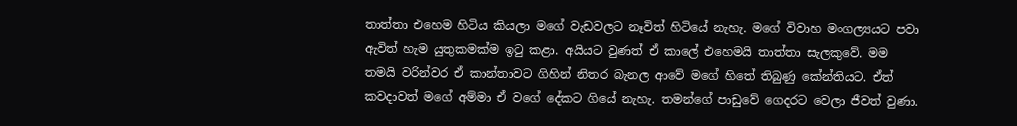තාත්තා එහෙම හිටිය කියලා මගේ වැඩවලට නෑවිත් හිටියේ නැහැ. මගේ විවාහ මංගල්‍යයට පවා ඇවිත් හැම යුතුකමක්ම ඉටු කළා. අයියට වුණත් ඒ කාලේ එහෙමයි තාත්තා සැලකුවේ. මම තමයි වරින්වර ඒ කාන්තාවට ගිහින් නිතර බැනල ආවේ මගේ හිතේ තිබුණු කේන්තියට. ඒත් කවදාවත් මගේ අම්මා ඒ වගේ දේකට ගියේ නැහැ. තමන්ගේ පාඩුවේ ගෙදරට වෙලා ජීවත් වුණා.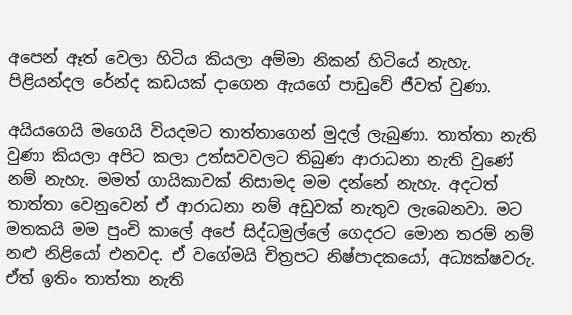අපෙන් ඈත් වෙලා හිටිය කියලා අම්මා නිකන් හිටියේ නැහැ. පිළියන්දල රේන්ද කඩයක් දාගෙන ඇයගේ පාඩුවේ ජීවත් වුණා.

අයියගෙයි මගෙයි වියදමට තාත්තාගෙන් මුදල් ලැබුණා. තාත්තා නැති වුණා කියලා අපිට කලා උත්සවවලට තිබුණ ආරාධනා නැති වුණේ නම් නැහැ. මමත් ගායිකාවක් නිසාමද මම දන්නේ නැහැ. අදටත් තාත්තා වෙනුවෙන් ඒ ආරාධනා නම් අඩුවක් නැතුව ලැබෙනවා. මට මතකයි මම පුංචි කාලේ අපේ සිද්ධමුල්ලේ ගෙදරට මොන තරම් නම් නළු නිළියෝ එනවද. ඒ වගේමයි චිත්‍රපට නිෂ්පාදකයෝ, අධ්‍යක්ෂවරු. ඒත් ඉතිං තාත්තා නැති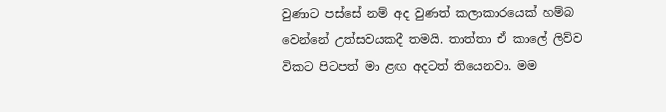වුණාට පස්සේ නම් අද වුණත් කලාකාරයෙක් හම්බ වෙන්නේ උත්සවයකදී තමයි. තාත්තා ඒ කාලේ ලිව්ව විකට පිටපත් මා ළඟ අදටත් තියෙනවා. මම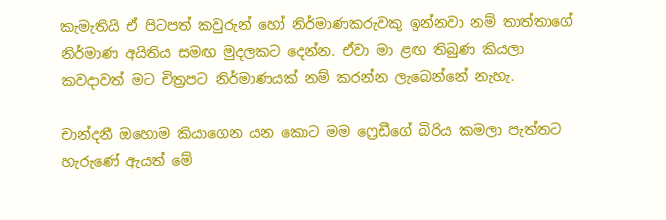කැමැතියි ඒ පිටපත් කවුරුන් හෝ නිර්මාණකරුවකු ඉන්නවා නම් තාත්තාගේ නිර්මාණ අයිතිය සමඟ මුදලකට දෙන්න. ඒවා මා ළඟ තිබුණ කියලා කවදාවත් මට චිත්‍රපට නිර්මාණයක් නම් කරන්න ලැබෙන්නේ නැහැ.

චාන්දනී ඔහොම කියාගෙන යන කොට මම ෆ්‍රෙඩීගේ බිරිය කමලා පැත්තට හැරුණේ ඇයත් මේ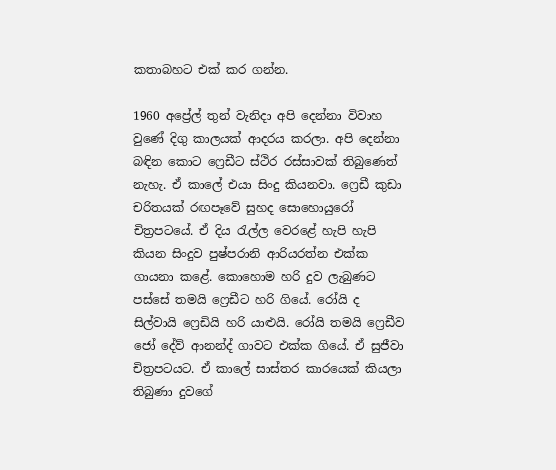කතාබහට එක් කර ගන්න.

1960 අප්‍රේල් තුන් වැනිදා අපි දෙන්නා විවාහ වුණේ දිගු කාලයක් ආදරය කරලා. අපි දෙන්නා බඳින කොට ෆ්‍රෙඩීට ස්ථිර රස්සාවක් තිබුණෙත් නැහැ. ඒ කාලේ එයා සිංදු කියනවා. ෆ්‍රෙඩී කුඩා චරිතයක් රඟපෑවේ සුහද සොහොයුරෝ චිත්‍රපටයේ. ඒ දිය රැල්ල වෙරළේ හැපි හැපි කියන සිංදුව පුෂ්පරානි ආරියරත්න එක්ක ගායනා කළේ. කොහොම හරි දුව ලැබුණට පස්සේ තමයි ෆ්‍රෙඩීට හරි ගියේ. රෝයි ද සිල්වායි ෆ්‍රෙඩියි හරි යාළුයි. රෝයි තමයි ෆ්‍රෙඩීව ජෝ දේව් ආනන්ද් ගාවට එක්ක ගියේ. ඒ සුජීවා චිත්‍රපටයට. ඒ කාලේ සාස්තර කාරයෙක් කියලා තිබුණා දුවගේ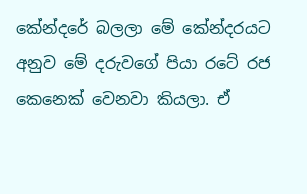කේන්දරේ බලලා මේ කේන්දරයට අනුව මේ දරුවගේ පියා රටේ රජ කෙනෙක් වෙනවා කියලා. ඒ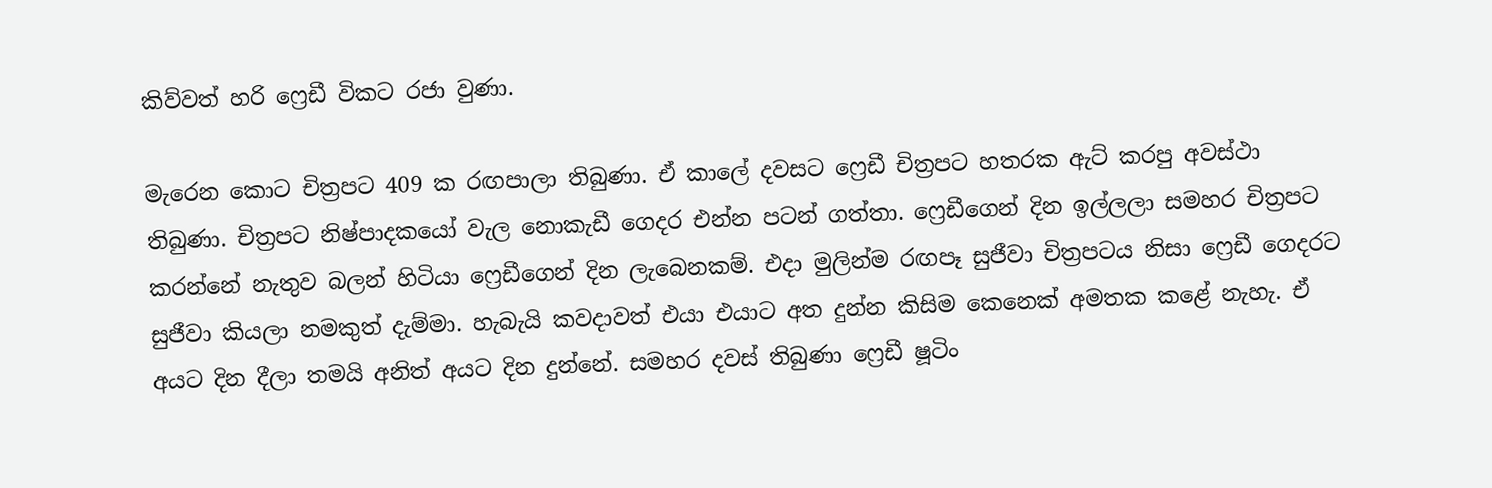කිව්වත් හරි ෆ්‍රෙඩී විකට රජා වුණා.

මැරෙන කොට චිත්‍රපට 409 ක රඟපාලා තිබුණා. ඒ කාලේ දවසට ෆ්‍රෙඩී චිත්‍රපට හතරක ඇට් කරපු අවස්ථා තිබුණා. චිත්‍රපට නිෂ්පාදකයෝ වැල නොකැඩී ගෙදර එන්න පටන් ගත්තා. ෆ්‍රෙඩීගෙන් දින ඉල්ලලා සමහර චිත්‍රපට කරන්නේ නැතුව බලන් හිටියා ෆ්‍රෙඩීගෙන් දින ලැබෙනකම්. එදා මුලින්ම රඟපෑ සුජීවා චිත්‍රපටය නිසා ෆ්‍රෙඩී ගෙදරට සුජීවා කියලා නමකුත් දැම්මා. හැබැයි කවදාවත් එයා එයාට අත දුන්න කිසිම කෙනෙක් අමතක කළේ නැහැ. ඒ අයට දින දීලා තමයි අනිත් අයට දින දුන්නේ. සමහර දවස් තිබුණා ෆ්‍රෙඩී ෂූටිං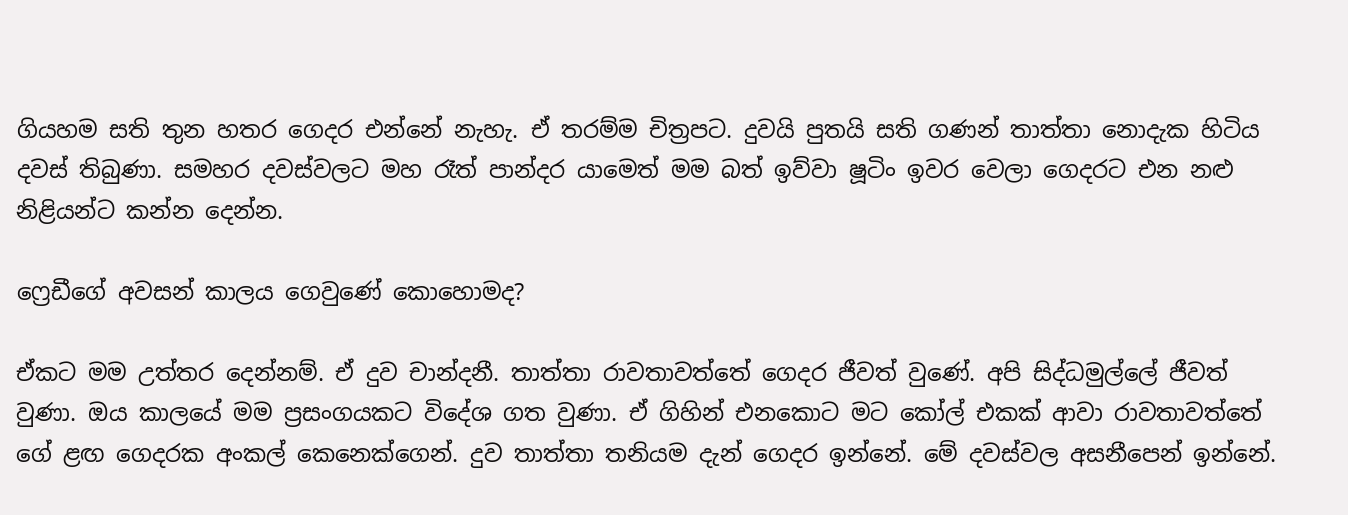ගියහම සති තුන හතර ගෙදර එන්නේ නැහැ. ඒ තරම්ම චිත්‍රපට. දුවයි පුතයි සති ගණන් තාත්තා නොදැක හිටිය දවස් තිබුණා. සමහර දවස්වලට මහ රෑත් පාන්දර යාමෙත් මම බත් ඉව්වා ෂූටිං ඉවර වෙලා ගෙදරට එන නළු නිළියන්ට කන්න දෙන්න.

ෆ්‍රෙඩීගේ අවසන් කාලය ගෙවුණේ කොහොමද?

ඒකට මම උත්තර දෙන්නම්. ඒ දුව චාන්දනී. තාත්තා රාවතාවත්තේ ගෙදර ජීවත් වුණේ. අපි සිද්ධමුල්ලේ ජීවත් වුණා. ඔය කාලයේ මම ප්‍රසංගයකට විදේශ ගත වුණා. ඒ ගිහින් එනකොට මට කෝල් එකක් ආවා රාවතාවත්තේ ගේ ළඟ ගෙදරක අංකල් කෙනෙක්ගෙන්. දුව තාත්තා තනියම දැන් ගෙදර ඉන්නේ. මේ දවස්වල අසනීපෙන් ඉන්නේ.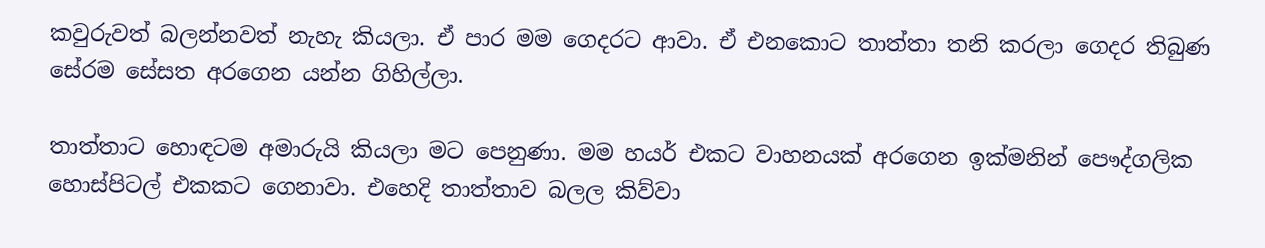කවුරුවත් බලන්නවත් නැහැ කියලා. ඒ පාර මම ගෙදරට ආවා. ඒ එනකොට තාත්තා තනි කරලා ගෙදර තිබුණ සේරම සේසත අරගෙන යන්න ගිහිල්ලා.

තාත්තාට හොඳටම අමාරුයි කියලා මට පෙනුණා. මම හයර් එකට වාහනයක් අරගෙන ඉක්මනින් පෞද්ගලික හොස්පිටල් එකකට ගෙනාවා. එහෙදි තාත්තාව බලල කිව්වා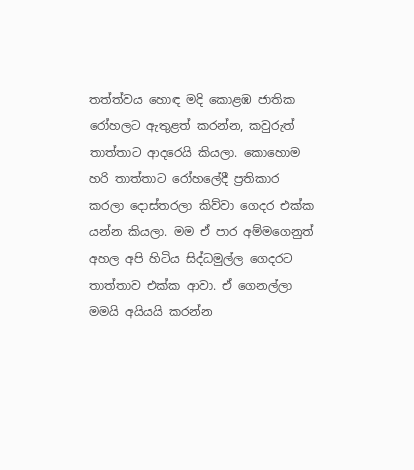තත්ත්වය හොඳ මදි කොළඹ ජාතික රෝහලට ඇතුළත් කරන්න, කවුරුත් තාත්තාට ආදරෙයි කියලා. කොහොම හරි තාත්තාට රෝහලේදී ප්‍රතිකාර කරලා දොස්තරලා කිව්වා ගෙදර එක්ක යන්න කියලා. මම ඒ පාර අම්මගෙනුත් අහල අපි හිටිය සිද්ධමුල්ල ගෙදරට තාත්තාව එක්ක ආවා. ඒ ගෙනල්ලා මමයි අයියයි කරන්න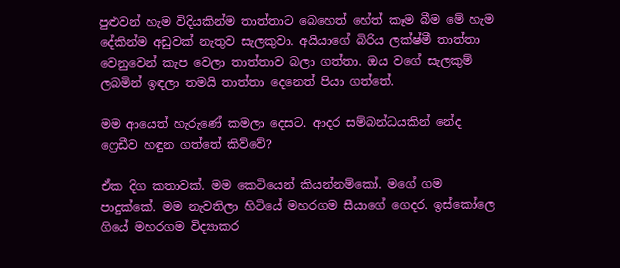පුළුවන් හැම විදියකින්ම තාත්තාට බෙහෙත් හේත් කෑම බීම මේ හැම දේකින්ම අඩුවක් නැතුව සැලකුවා. අයියාගේ බිරිය ලක්ෂ්මී තාත්තා වෙනුවෙන් කැප වෙලා තාත්තාව බලා ගත්තා. ඔය වගේ සැලකුම් ලබමින් ඉඳලා තමයි තාත්තා දෙනෙත් පියා ගත්තේ.

මම ආයෙත් හැරුණේ කමලා දෙසට. ආදර සම්බන්ධයකින් නේද ෆ්‍රෙඩීව හඳුන ගත්තේ කිව්වේ?

ඒක දිග කතාවක්. මම කෙටියෙන් කියන්නම්කෝ. මගේ ගම පාදුක්කේ. මම නැවතිලා හිටියේ මහරගම සීයාගේ ගෙදර. ඉස්කෝලෙ ගියේ මහරගම විද්‍යාකර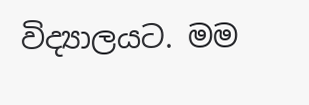විද්‍යාලයට. මම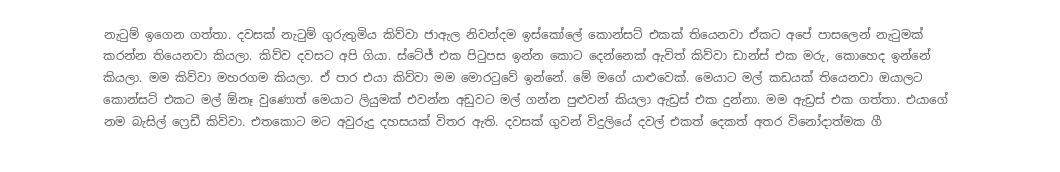නැටුම් ඉගෙන ගත්තා. දවසක් නැටුම් ගුරුතුමිය කිව්වා ජාඇල නිවන්දම ඉස්කෝලේ කොන්සට් එකක් තියෙනවා ඒකට අපේ පාසලෙන් නැටුමක් කරන්න තියෙනවා කියලා. කිව්ව දවසට අපි ගියා. ස්ටේජ් එක පිටුපස ඉන්න කොට දෙන්නෙක් ඇවිත් කිව්වා ඩාන්ස් එක මරු, කොහෙද ඉන්නේ කියලා. මම කිව්වා මහරගම කියලා. ඒ පාර එයා කිව්වා මම මොරටුවේ ඉන්නේ. මේ මගේ යාළුවෙක්. මෙයාට මල් කඩයක් තියෙනවා ඔයාලට කොන්සට් එකට මල් ඕනෑ වුණොත් මෙයාට ලියුමක් එවන්න අඩුවට මල් ගන්න පුළුවන් කියලා ඇඩ්‍රස් එක දුන්නා. මම ඇඩ්‍රස් එක ගත්තා. එයාගේ නම බැසිල් ෆ්‍රෙඩී කිව්වා. එතකොට මට අවුරුදු දහසයක් විතර ඇති. දවසක් ගුවන් විදුලියේ දවල් එකත් දෙකත් අතර විනෝදාත්මක ගී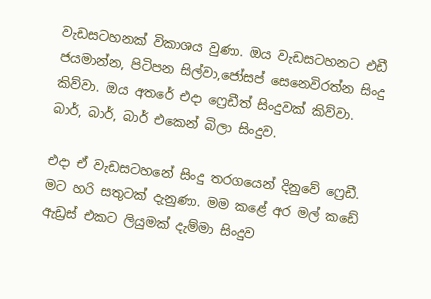වැඩසටහනක් විකාශය වුණා. ඔය වැඩසටහනට එඩී ජයමාන්න, පිටිපන සිල්වා,ජෝසප් සෙනෙවිරත්න සිංදු කිව්වා. ඔය අතරේ එදා ෆ්‍රෙඩීත් සිංදුවක් කිව්වා. බාර්, බාර්, බාර් එකෙන් බිලා සිංදුව.

එදා ඒ වැඩසටහනේ සිංදු තරගයෙන් දිනුවේ ෆ්‍රෙඩී. මට හරි සතුටක් දැනුණා. මම කළේ අර මල් කඩේ ඇඩ්‍රස් එකට ලියුමක් දැම්මා සිංදුව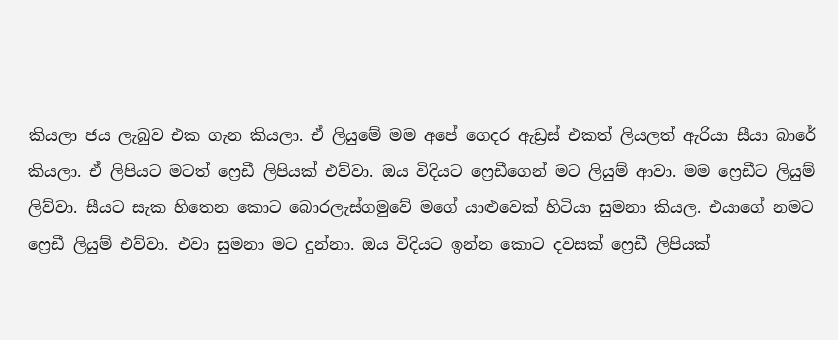කියලා ජය ලැබුව එක ගැන කියලා. ඒ ලියුමේ මම අපේ ගෙදර ඇඩ්‍රස් එකත් ලියලත් ඇරියා සීයා බාරේ කියලා. ඒ ලිපියට මටත් ෆ්‍රෙඩී ලිපියක් එව්වා. ඔය විදියට ෆ්‍රෙඩීගෙන් මට ලියුම් ආවා. මම ෆ්‍රෙඩීට ලියුම් ලිව්වා. සීයට සැක හිතෙන කොට බොරලැස්ගමුවේ මගේ යාළුවෙක් හිටියා සුමනා කියල. එයාගේ නමට ෆ්‍රෙඩී ලියුම් එව්වා. එවා සුමනා මට දුන්නා. ඔය විදියට ඉන්න කොට දවසක් ෆ්‍රෙඩී ලිපියක්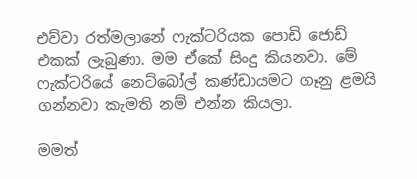එව්වා රත්මලානේ ෆැක්ටරියක පොඩි ජොඩ් එකක් ලැබුණා. මම ඒකේ සිංදු කියනවා. මේ ෆැක්ටරියේ නෙට්බෝල් කණ්ඩායමට ගෑනු ළමයි ගන්නවා කැමති නම් එන්න කියලා.

මමත්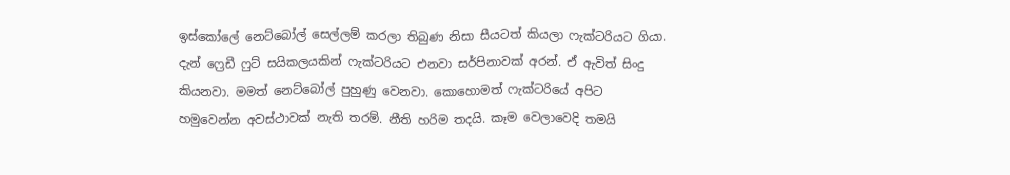ඉස්කෝලේ නෙට්බෝල් සෙල්ලම් කරලා තිබුණ නිසා සීයටත් කියලා ෆැක්ටරියට ගියා. දැන් ෆ්‍රෙඩී ෆුට් සයිකලයකින් ෆැක්ටරියට එනවා සර්පිනාවක් අරන්. ඒ ඇවිත් සිංදු කියනවා. මමත් නෙට්බෝල් පුහුණු වෙනවා. කොහොමත් ෆැක්ටරියේ අපිට හමුවෙන්න අවස්ථාවක් නැති තරම්. නීති හරිම තදයි. කෑම වෙලාවෙදි තමයි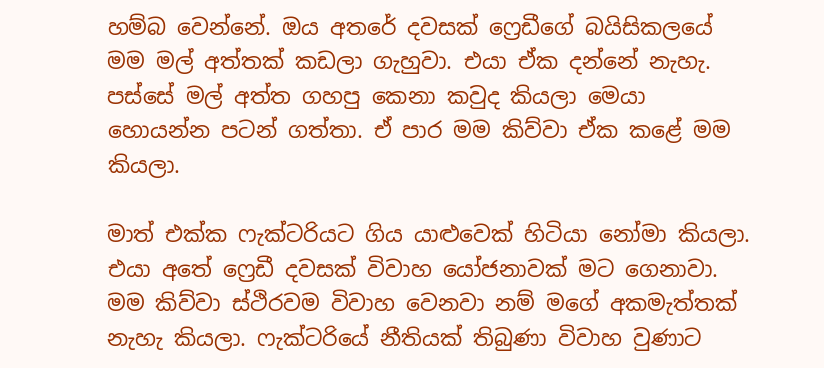හම්බ වෙන්නේ. ඔය අතරේ දවසක් ෆ්‍රෙඩීගේ බයිසිකලයේ මම මල් අත්තක් කඩලා ගැහුවා. එයා ඒක දන්නේ නැහැ. පස්සේ මල් අත්ත ගහපු කෙනා කවුද කියලා මෙයා හොයන්න පටන් ගත්තා. ඒ පාර මම කිව්වා ඒක කළේ මම කියලා.

මාත් එක්ක ෆැක්ටරියට ගිය යාළුවෙක් හිටියා නෝමා කියලා. එයා අතේ ෆ්‍රෙඩී දවසක් විවාහ යෝජනාවක් මට ගෙනාවා. මම කිව්වා ස්ථිරවම විවාහ වෙනවා නම් මගේ අකමැත්තක් නැහැ කියලා. ෆැක්ටරියේ නීතියක් තිබුණා විවාහ වුණාට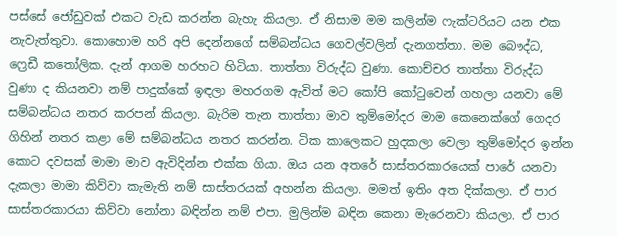පස්සේ ජෝඩුවක් එකට වැඩ කරන්න බැහැ කියලා. ඒ නිසාම මම කලින්ම ෆැක්ටරියට යන එක නැවැත්තුවා. කොහොම හරි අපි දෙන්නගේ සම්බන්ධය ගෙවල්වලින් දැනගත්තා. මම බෞද්ධ, ෆ්‍රෙඩී කතෝලික. දැන් ආගම හරහට හිටියා. තාත්තා විරුද්ධ වුණා. කොච්චර තාත්තා විරුද්ධ වුණා ද කියනවා නම් පාදුක්කේ ඉඳලා මහරගම ඇවිත් මට කෝපි කෝටුවෙන් ගහලා යනවා මේ සම්බන්ධය නතර කරපන් කියලා. බැරිම තැන තාත්තා මාව තුම්මෝදර මාම කෙනෙක්ගේ ගෙදර ගිහින් නතර කළා මේ සම්බන්ධය නතර කරන්න. ටික කාලෙකට හුදකලා වෙලා තුම්මෝදර ඉන්න කොට දවසක් මාමා මාව ඇවිදින්න එක්ක ගියා. ඔය යන අතරේ සාස්තරකාරයෙක් පාරේ යනවා දැකලා මාමා කිව්වා කැමැති නම් සාස්තරයක් අහන්න කියලා. මමත් ඉතිං අත දික්කලා. ඒ පාර සාස්තරකාරයා කිව්වා නෝනා බඳින්න නම් එපා. මුලින්ම බඳින කෙනා මැරෙනවා කියලා. ඒ පාර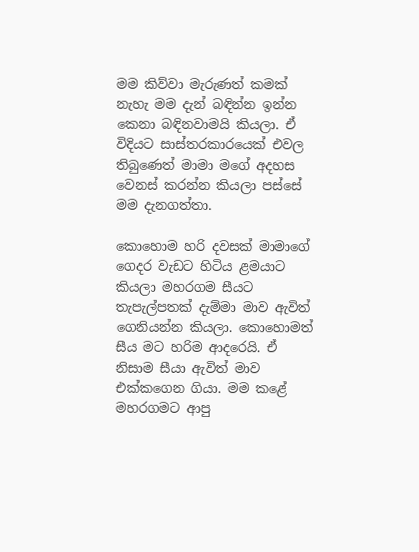මම කිව්වා මැරුණත් කමක් නැහැ මම දැන් බඳින්න ඉන්න කෙනා බඳිනවාමයි කියලා. ඒ විදියට සාස්තරකාරයෙක් එවල තිබුණෙත් මාමා මගේ අදහස වෙනස් කරන්න කියලා පස්සේ මම දැනගත්තා.

කොහොම හරි දවසක් මාමාගේ ගෙදර වැඩට හිටිය ළමයාට කියලා මහරගම සීයට තැපැල්පතක් දැම්මා මාව ඇවිත් ගෙනියන්න කියලා. කොහොමත් සීය මට හරිම ආදරෙයි. ඒ නිසාම සීයා ඇවිත් මාව එක්කගෙන ගියා. මම කළේ මහරගමට ආපු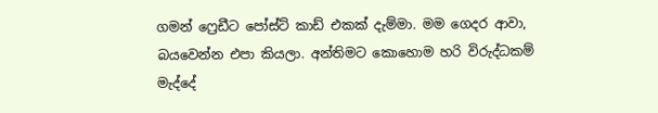ගමන් ෆ්‍රෙඩීට පෝස්ට් කාඩ් එකක් දැම්මා. මම ගෙදර ආවා, බයවෙන්න එපා කියලා. අන්තිමට කොහොම හරි විරුද්ධකම් මැද්දේ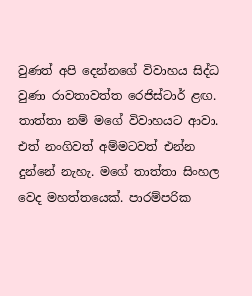වුණත් අපි දෙන්නගේ විවාහය සිද්ධ වුණා රාවතාවත්ත රෙජිස්ටාර් ළඟ. තාත්තා නම් මගේ විවාහයට ආවා. එත් නංගිවත් අම්මටවත් එන්න දුන්නේ නැහැ. මගේ තාත්තා සිංහල වෙද මහත්තයෙක්. පාරම්පරික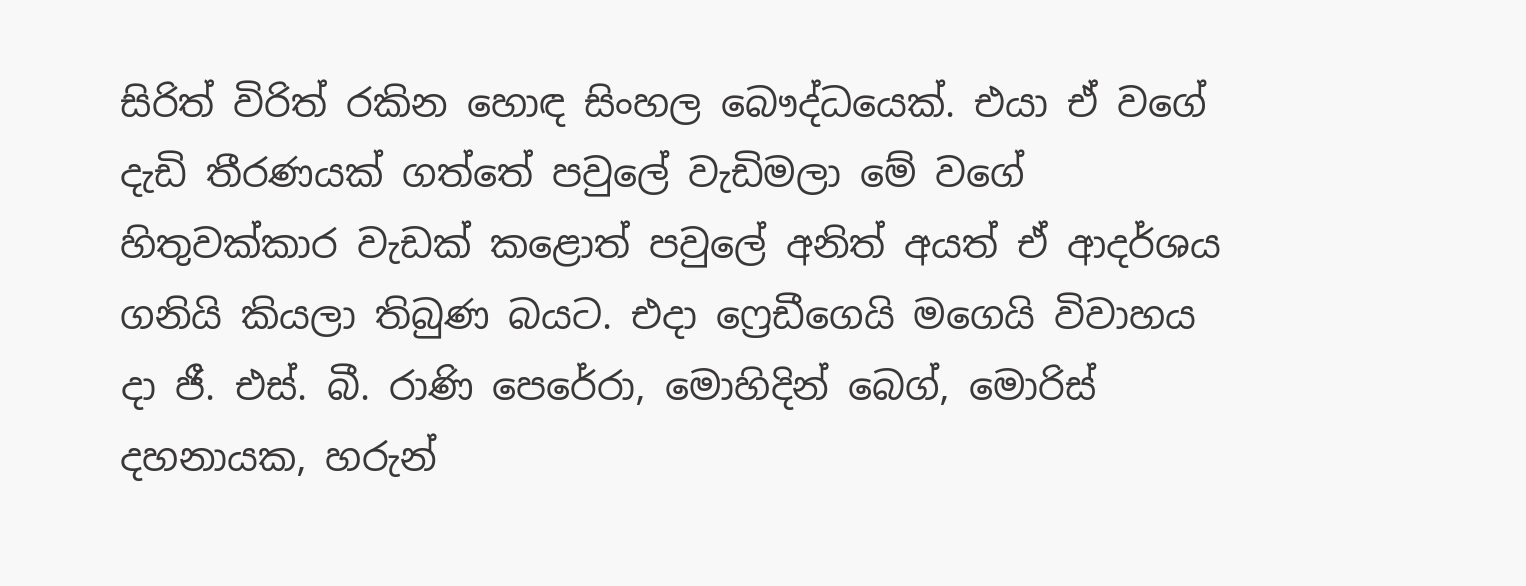සිරිත් විරිත් රකින හොඳ සිංහල බෞද්ධයෙක්. එයා ඒ වගේ දැඩි තීරණයක් ගත්තේ පවුලේ වැඩිමලා මේ වගේ හිතුවක්කාර වැඩක් කළොත් පවුලේ අනිත් අයත් ඒ ආදර්ශය ගනියි කියලා තිබුණ බයට. එදා ෆ්‍රෙඩීගෙයි මගෙයි විවාහය දා ජී. එස්. බී. රාණි පෙරේරා, මොහිදින් බෙග්, මොරිස් දහනායක, හරුන්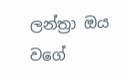ලන්ත්‍රා ඔය වගේ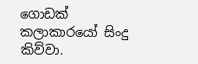ගොඩක් කලාකාරයෝ සිංදු කිව්වා.